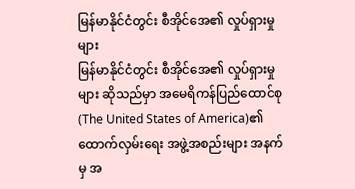မြန်မာနိုင်ငံတွင်း စီအိုင်အေ၏ လှုပ်ရှားမှုများ
မြန်မာနိုင်ငံတွင်း စီအိုင်အေ၏ လှုပ်ရှားမှုများ ဆိုသည်မှာ အမေရိကန်ပြည်ထောင်စု (The United States of America)၏ ထောက်လှမ်းရေး အဖွဲ့အစည်းများ အနက်မှ အ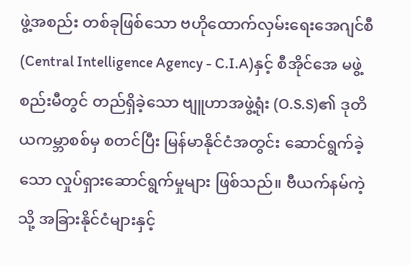ဖွဲ့အစည်း တစ်ခုဖြစ်သော ဗဟိုထောက်လှမ်းရေးအေဂျင်စီ (Central Intelligence Agency - C.I.A)နှင့် စီအိုင်အေ မဖွဲ့စည်းမီတွင် တည်ရှိခဲ့သော ဗျူဟာအဖွဲ့ရုံး (O.S.S)၏ ဒုတိယကမ္ဘာစစ်မှ စတင်ပြီး မြန်မာနိုင်ငံအတွင်း ဆောင်ရွက်ခဲ့သော လှုပ်ရှားဆောင်ရွက်မှုများ ဖြစ်သည်။ ဗီယက်နမ်ကဲ့သို့ အခြားနိုင်ငံများနှင့်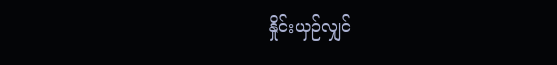နှိုင်းယှဉ်လျှင်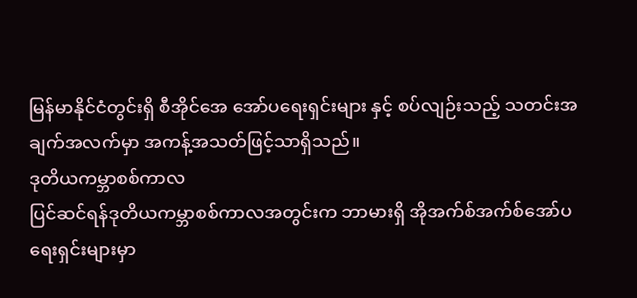မြန်မာနိုင်ငံတွင်းရှိ စီအိုင်အေ အော်ပရေးရှင်းများ နှင့် စပ်လျဉ်းသည့် သတင်းအချက်အလက်မှာ အကန့်အသတ်ဖြင့်သာရှိသည်။
ဒုတိယကမ္ဘာစစ်ကာလ
ပြင်ဆင်ရန်ဒုတိယကမ္ဘာစစ်ကာလအတွင်းက ဘာမားရှိ အိုအက်စ်အက်စ်အော်ပရေးရှင်းများမှာ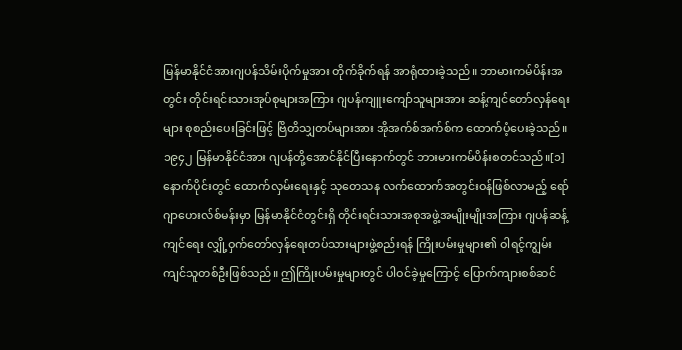မြန်မာနိုင်ငံအားဂျပန်သိမ်းပိုက်မှုအား တိုက်ခိုက်ရန် အာရုံထားခဲ့သည်။ ဘာမားကမ်ပိန်းအတွင်း တိုင်းရင်းသားအုပ်စုများအကြား ဂျပန်ကျူးကျော်သူများအား ဆန့်ကျင်တော်လှန်ရေးများ စုစည်းပေးခြင်းဖြင့် ဗြိတိသျှတပ်များအား အိုအက်စ်အက်စ်က ထောက်ပံ့ပေးခဲ့သည်။ ၁၉၄၂ မြန်မာနိုင်ငံအား ဂျပန်တို့အောင်နိုင်ပြီးနောက်တွင် ဘားမားကမ်ပိန်းစတင်သည်။[၁]
နောက်ပိုင်းတွင် ထောက်လှမ်းရေးနှင့် သုတေသန လက်ထောက်အတွင်းဝန်ဖြစ်လာမည့် ရော်ဂျာဟေးလ်စ်မန်းမှာ မြန်မာနိုင်ငံတွင်းရှိ တိုင်းရင်းသားအစုအဖွဲ့အမျိုးမျိုးအကြား ဂျပန်ဆန့်ကျင်ရေး လျှို့ဝှက်တော်လှန်ရေးတပ်သားများဖွဲ့စည်းရန် ကြိုးပမ်းမှုများ၏ ဝါရင့်ကျွမ်းကျင်သူတစ်ဦးဖြစ်သည်။ ဤကြိုးပမ်းမှုများတွင် ပါဝင်ခဲ့မှုကြောင့် ပြောက်ကျားစစ်ဆင်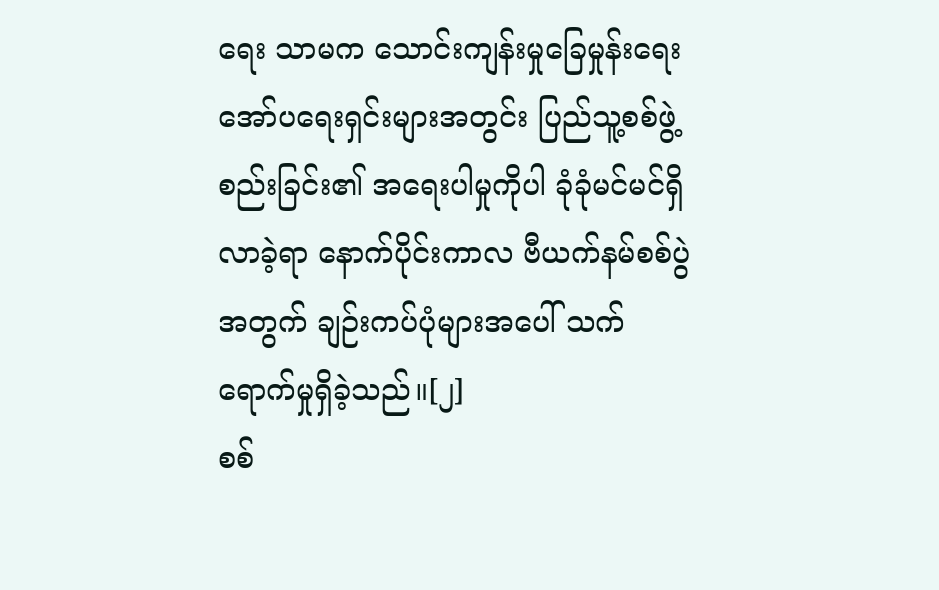ရေး သာမက သောင်းကျန်းမှုခြေမှုန်းရေးအော်ပရေးရှင်းများအတွင်း ပြည်သူ့စစ်ဖွဲ့စည်းခြင်း၏ အရေးပါမှုကိုပါ ခုံခုံမင်မင်ရှိလာခဲ့ရာ နောက်ပိုင်းကာလ ဗီယက်နမ်စစ်ပွဲအတွက် ချဉ်းကပ်ပုံများအပေါ် သက်ရောက်မှုရှိခဲ့သည်။[၂]
စစ်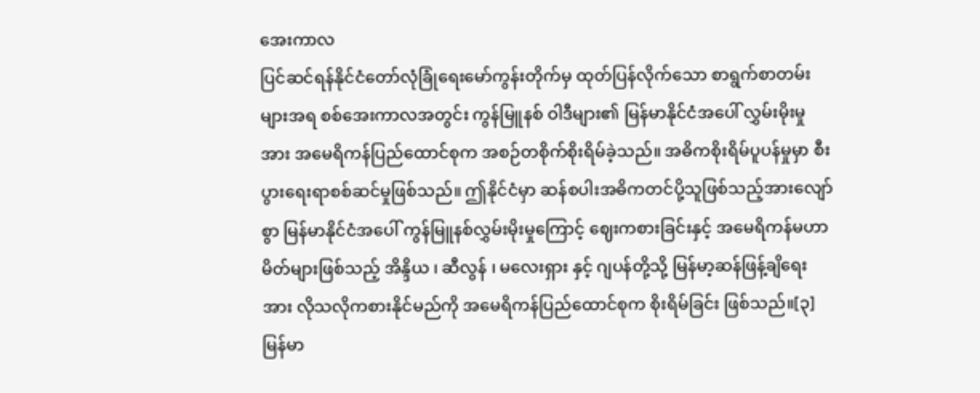အေးကာလ
ပြင်ဆင်ရန်နိုင်ငံတော်လုံခြုံရေးမော်ကွန်းတိုက်မှ ထုတ်ပြန်လိုက်သော စာရွက်စာတမ်းများအရ စစ်အေးကာလအတွင်း ကွန်မြူနစ် ဝါဒီများ၏ မြန်မာနိုင်ငံအပေါ် လွှမ်းမိုးမှုအား အမေရိကန်ပြည်ထောင်စုက အစဉ်တစိုက်စိုးရိမ်ခဲ့သည်။ အဓိကစိုးရိမ်ပူပန်မှုမှာ စီးပွားရေးရာစစ်ဆင်မှုဖြစ်သည်။ ဤနိုင်ငံမှာ ဆန်စပါးအဓိကတင်ပို့သူဖြစ်သည့်အားလျော်စွာ မြန်မာနိုင်ငံအပေါ် ကွန်မြူနစ်လွှမ်းမိုးမှုကြောင့် ဈေးကစားခြင်းနှင့် အမေရိကန်မဟာမိတ်များဖြစ်သည့် အိန္ဒိယ ၊ ဆီလွန် ၊ မလေးရှား နှင့် ဂျပန်တို့သို့ မြန်မာ့ဆန်ဖြန့်ချိရေးအား လိုသလိုကစားနိုင်မည်ကို အမေရိကန်ပြည်ထောင်စုက စိုးရိမ်ခြင်း ဖြစ်သည်။[၃]
မြန်မာ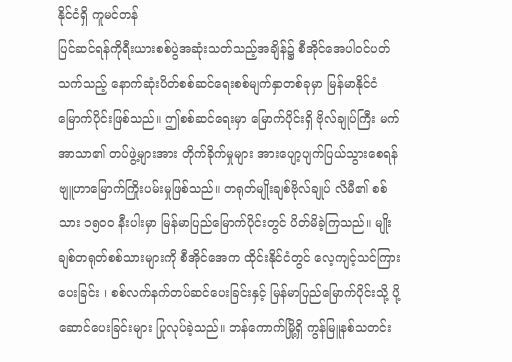နိုင်ငံရှိ ကူမင်တန်
ပြင်ဆင်ရန်ကိုရီးယားစစ်ပွဲအဆုံးသတ်သည့်အချိန်၌ စီအိုင်အေပါဝင်ပတ်သက်သည့် နောက်ဆုံးပိတ်စစ်ဆင်ရေးစစ်မျက်နှာတစ်ခုမှာ မြန်မာနိုင်ငံမြောက်ပိုင်းဖြစ်သည်။ ဤစစ်ဆင်ရေးမှာ မြောက်ပိုင်းရှိ ဗိုလ်ချုပ်ကြီး မက်အာသာ၏ တပ်ဖွဲ့များအား တိုက်ခိုက်မှုများ အားပျော့ပျက်ပြယ်သွားစေရန် ဗျူဟာမြောက်ကြိုးပမ်းမှုဖြစ်သည်။ တရုတ်မျိုးချစ်ဗိုလ်ချုပ် လိမီ၏ စစ်သား ၁၅၀၀ နီးပါးမှာ မြန်မာပြည်မြောက်ပိုင်းတွင် ပိတ်မိခဲ့ကြသည်။ မျိုးချစ်တရုတ်စစ်သားများကို စီအိုင်အေက ထိုင်းနိုင်ငံတွင် လေ့ကျင့်သင်ကြားပေးခြင်း ၊ စစ်လက်နက်တပ်ဆင်ပေးခြင်းနှင့် မြန်မာပြည်မြောက်ပိုင်းသို့ ပို့ဆောင်ပေးခြင်းများ ပြုလုပ်ခဲ့သည်။ ဘန်ကောက်မြို့ရှိ ကွန်မြူနစ်သတင်း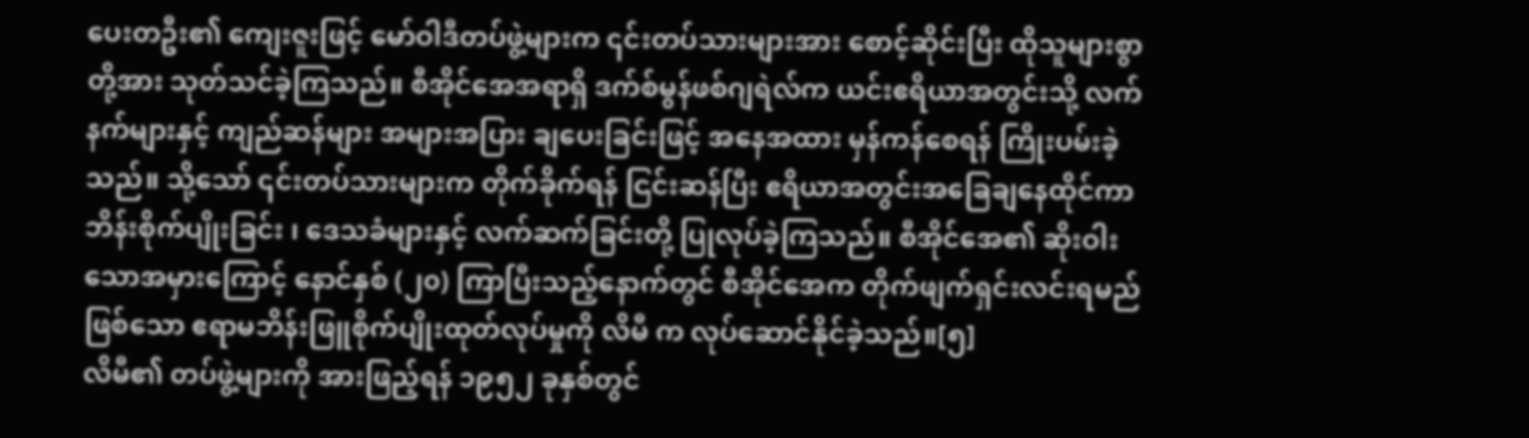ပေးတဦး၏ ကျေးဇူးဖြင့် မော်ဝါဒီတပ်ဖွဲ့များက ၎င်းတပ်သားများအား စောင့်ဆိုင်းပြီး ထိုသူများစွာတို့အား သုတ်သင်ခဲ့ကြသည်။ စီအိုင်အေအရာရှိ ဒက်စ်မွန်ဖစ်ဂျရဲလ်က ယင်းဧရိယာအတွင်းသို့ လက်နက်များနှင့် ကျည်ဆန်များ အများအပြား ချပေးခြင်းဖြင့် အနေအထား မှန်ကန်စေရန် ကြိုးပမ်းခဲ့သည်။ သို့သော် ၎င်းတပ်သားများက တိုက်ခိုက်ရန် ငြင်းဆန်ပြီး ဧရိယာအတွင်းအခြေချနေထိုင်ကာ ဘိန်းစိုက်ပျိုးခြင်း ၊ ဒေသခံများနှင့် လက်ဆက်ခြင်းတို့ ပြုလုပ်ခဲ့ကြသည်။ စီအိုင်အေ၏ ဆိုးဝါးသောအမှားကြောင့် နောင်နှစ် (၂၀) ကြာပြီးသည့်နောက်တွင် စီအိုင်အေက တိုက်ဖျက်ရှင်းလင်းရမည်ဖြစ်သော ဧရာမဘိန်းဖြူစိုက်ပျိုးထုတ်လုပ်မှုကို လိမီ က လုပ်ဆောင်နိုင်ခဲ့သည်။[၅]
လိမီ၏ တပ်ဖွဲ့များကို အားဖြည့်ရန် ၁၉၅၂ ခုနှစ်တွင်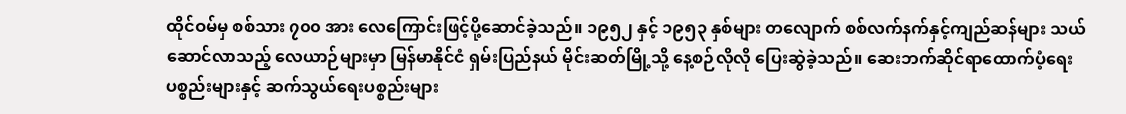ထိုင်ဝမ်မှ စစ်သား ၇၀၀ အား လေကြောင်းဖြင့်ပို့ဆောင်ခဲ့သည်။ ၁၉၅၂ နှင့် ၁၉၅၃ နှစ်များ တလျောက် စစ်လက်နက်နှင့်ကျည်ဆန်များ သယ်ဆောင်လာသည့် လေယာဉ်များမှာ မြန်မာနိုင်ငံ ရှမ်းပြည်နယ် မိုင်းဆတ်မြို့သို့ နေ့စဉ်လိုလို ပြေးဆွဲခဲ့သည်။ ဆေးဘက်ဆိုင်ရာထောက်ပံ့ရေးပစ္စည်းများနှင့် ဆက်သွယ်ရေးပစ္စည်းများ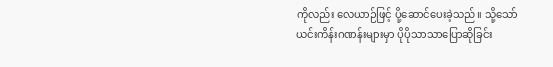ကိုလည်း လေယာဉ်ဖြင့် ပို့ဆောင်ပေးခဲ့သည်။ သို့သော် ယင်းကိန်းဂဏန်းများမှာ ပိုပိုသာသာပြောဆိုခြင်း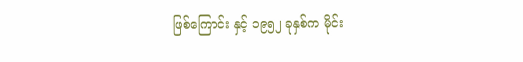ဖြစ်ကြောင်း နှင့် ၁၉၅၂ ခုနှစ်က မိုင်း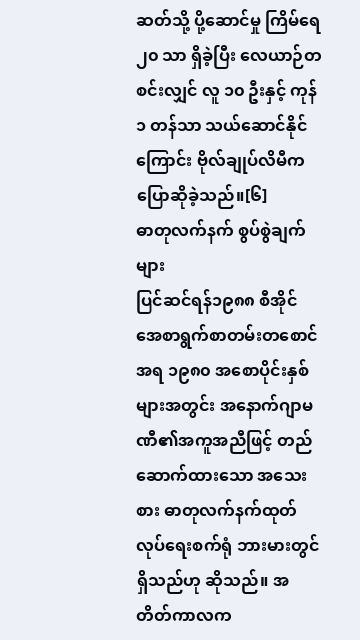ဆတ်သို့ ပို့ဆောင်မှု ကြိမ်ရေ ၂၀ သာ ရှိခဲ့ပြီး လေယာဉ်တစင်းလျှင် လူ ၁၀ ဦးနှင့် ကုန် ၁ တန်သာ သယ်ဆောင်နိုင်ကြောင်း ဗိုလ်ချုပ်လိမီက ပြောဆိုခဲ့သည်။[၆]
ဓာတုလက်နက် စွပ်စွဲချက်များ
ပြင်ဆင်ရန်၁၉၈၈ စီအိုင်အေစာရွက်စာတမ်းတစောင်အရ ၁၉၈၀ အစောပိုင်းနှစ်များအတွင်း အနောက်ဂျာမဏီ၏အကူအညီဖြင့် တည်ဆောက်ထားသော အသေးစား ဓာတုလက်နက်ထုတ်လုပ်ရေးစက်ရုံ ဘားမားတွင်ရှိသည်ဟု ဆိုသည်။ အတိတ်ကာလက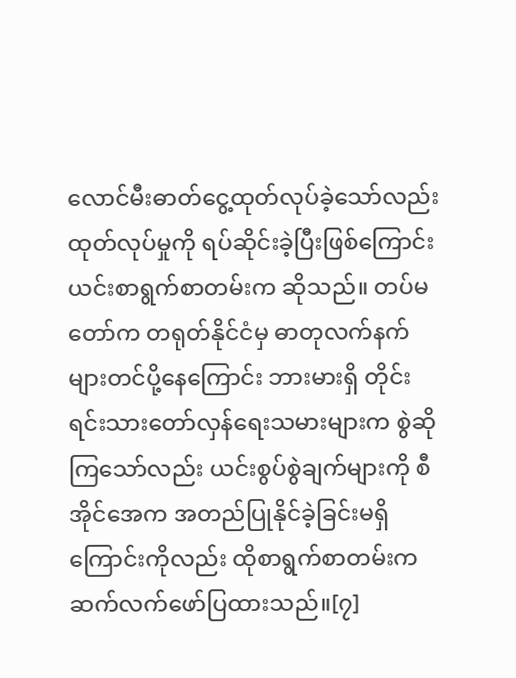လောင်မီးဓာတ်ငွေ့ထုတ်လုပ်ခဲ့သော်လည်း ထုတ်လုပ်မှုကို ရပ်ဆိုင်းခဲ့ပြီးဖြစ်ကြောင်း ယင်းစာရွက်စာတမ်းက ဆိုသည်။ တပ်မတော်က တရုတ်နိုင်ငံမှ ဓာတုလက်နက်များတင်ပို့နေကြောင်း ဘားမားရှိ တိုင်းရင်းသားတော်လှန်ရေးသမားများက စွဲဆိုကြသော်လည်း ယင်းစွပ်စွဲချက်များကို စီအိုင်အေက အတည်ပြုနိုင်ခဲ့ခြင်းမရှိကြောင်းကိုလည်း ထိုစာရွက်စာတမ်းက ဆက်လက်ဖော်ပြထားသည်။[၇]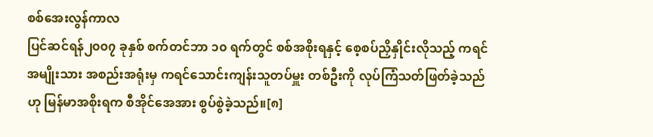စစ်အေးလွန်ကာလ
ပြင်ဆင်ရန်၂၀၀၇ ခုနှစ် စက်တင်ဘာ ၁၀ ရက်တွင် စစ်အစိုးရနှင့် စေ့စပ်ညှိနှိုင်းလိုသည့် ကရင် အမျိုးသား အစည်းအရုံးမှ ကရင်သောင်းကျန်းသူတပ်မှူး တစ်ဦးကို လုပ်ကြံသတ်ဖြတ်ခဲ့သည်ဟု မြန်မာအစိုးရက စီအိုင်အေအား စွပ်စွဲခဲ့သည်။[၈]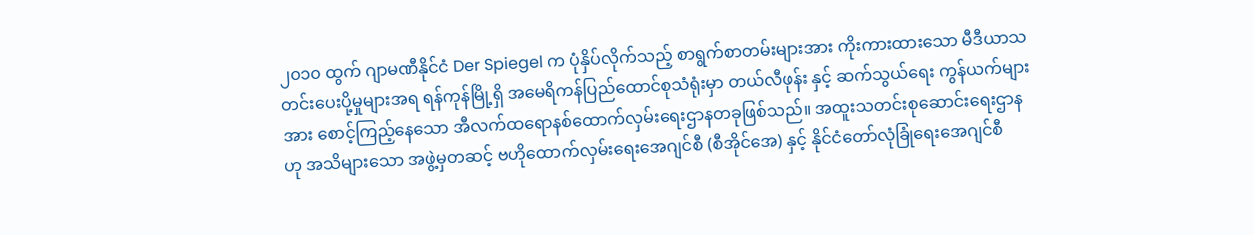၂၀၁၀ ထွက် ဂျာမဏီနိုင်ငံ Der Spiegel က ပုံနှိပ်လိုက်သည့် စာရွက်စာတမ်းများအား ကိုးကားထားသော မီဒီယာသတင်းပေးပို့မှုများအရ ရန်ကုန်မြို့ရှိ အမေရိကန်ပြည်ထောင်စုသံရုံးမှာ တယ်လီဖုန်း နှင့် ဆက်သွယ်ရေး ကွန်ယက်များအား စောင့်ကြည့်နေသော အီလက်ထရောနစ်ထောက်လှမ်းရေးဌာနတခုဖြစ်သည်။ အထူးသတင်းစုဆောင်းရေးဌာနဟု အသိများသော အဖွဲ့မှတဆင့် ဗဟိုထောက်လှမ်းရေးအေဂျင်စီ (စီအိုင်အေ) နှင့် နိုင်ငံတော်လုံခြုံရေးအေဂျင်စီ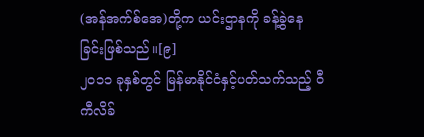(အန်အက်စ်အေ)တို့က ယင်းဌာနကို ခန့်ခွဲနေခြင်းဖြစ်သည်။[၉]
၂၀၁၁ ခုနှစ်တွင် မြန်မာနိုင်ငံနှင့်ပတ်သက်သည့် ဝီကီလိခ်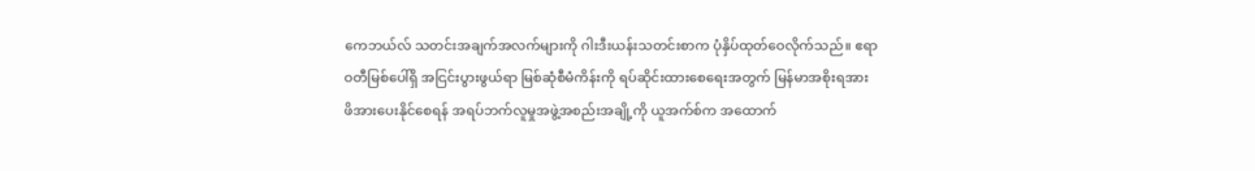ကေဘယ်လ် သတင်းအချက်အလက်များကို ဂါးဒီးယန်းသတင်းစာက ပုံနှိပ်ထုတ်ဝေလိုက်သည်။ ဧရာဝတီမြစ်ပေါ်ရှိ အငြင်းပွားဖွယ်ရာ မြစ်ဆုံစီမံကိန်းကို ရပ်ဆိုင်းထားစေရေးအတွက် မြန်မာအစိုးရအား ဖိအားပေးနိုင်စေရန် အရပ်ဘက်လူမှုအဖွဲ့အစည်းအချို့ကို ယူအက်စ်က အထောက်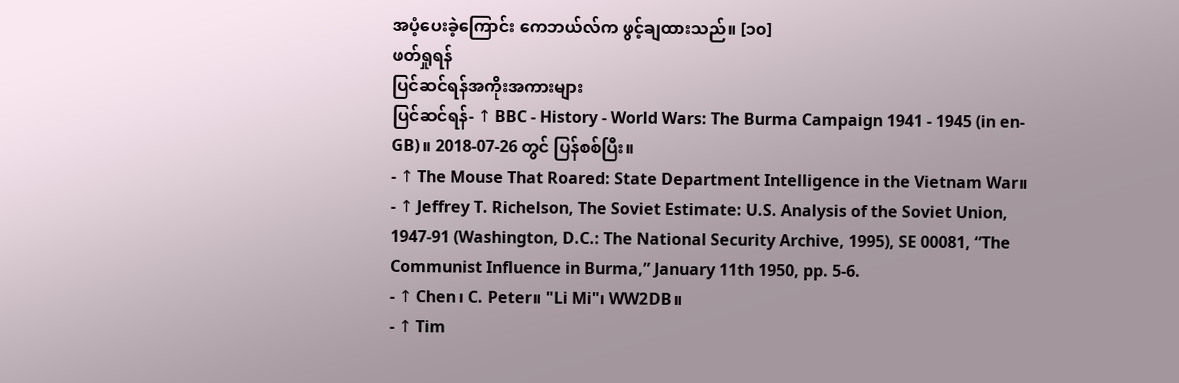အပံ့ပေးခဲ့ကြောင်း ကေဘယ်လ်က ဖွင့်ချထားသည်။ [၁၀]
ဖတ်ရှုရန်
ပြင်ဆင်ရန်အကိုးအကားများ
ပြင်ဆင်ရန်- ↑ BBC - History - World Wars: The Burma Campaign 1941 - 1945 (in en-GB)။ 2018-07-26 တွင် ပြန်စစ်ပြီး။
- ↑ The Mouse That Roared: State Department Intelligence in the Vietnam War။
- ↑ Jeffrey T. Richelson, The Soviet Estimate: U.S. Analysis of the Soviet Union, 1947-91 (Washington, D.C.: The National Security Archive, 1995), SE 00081, “The Communist Influence in Burma,” January 11th 1950, pp. 5-6.
- ↑ Chen၊ C. Peter။ "Li Mi"၊ WW2DB။
- ↑ Tim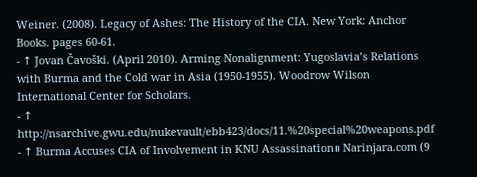Weiner. (2008). Legacy of Ashes: The History of the CIA. New York: Anchor Books. pages 60-61.
- ↑ Jovan Čavoški. (April 2010). Arming Nonalignment: Yugoslavia’s Relations with Burma and the Cold war in Asia (1950-1955). Woodrow Wilson International Center for Scholars.
- ↑ http://nsarchive.gwu.edu/nukevault/ebb423/docs/11.%20special%20weapons.pdf
- ↑ Burma Accuses CIA of Involvement in KNU Assassination။ Narinjara.com (9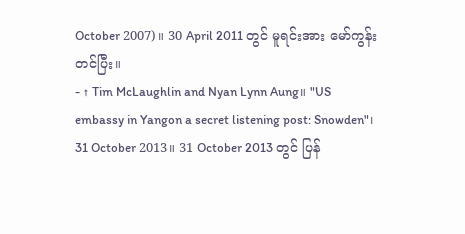October 2007)။ 30 April 2011 တွင် မူရင်းအား မော်ကွန်းတင်ပြီး။
- ↑ Tim McLaughlin and Nyan Lynn Aung။ "US embassy in Yangon a secret listening post: Snowden"၊ 31 October 2013။ 31 October 2013 တွင် ပြန်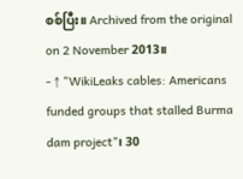စစ်ပြီး။ Archived from the original on 2 November 2013။
- ↑ "WikiLeaks cables: Americans funded groups that stalled Burma dam project"၊ 30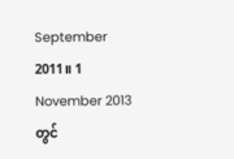September 2011။ 1 November 2013 တွင်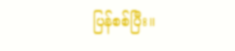ပြန်စစ်ပြီး။